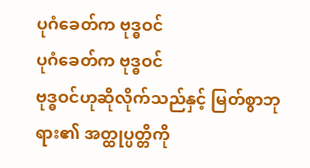ပုဂံခေတ်က ဗုဒ္ဓဝင်
ပုဂံခေတ်က ဗုဒ္ဓဝင်
ဗုဒ္ဓဝင်ဟုဆိုလိုက်သည်နှင့် မြတ်စွာဘုရား၏ အတ္ထုပ္ပတ္တိကို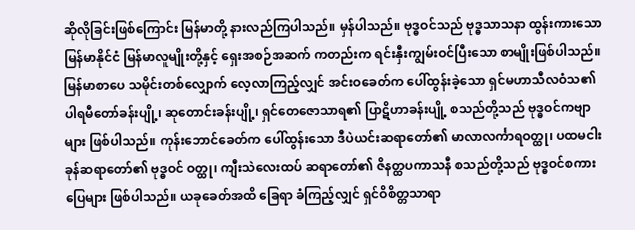ဆိုလိုခြင်းဖြစ်ကြောင်း မြန်မာတို့ နားလည်ကြပါသည်။ မှန်ပါသည်။ ဗုဒ္ဓဝင်သည် ဗုဒ္ဓသာသနာ ထွန်းကားသော မြန်မာနိုင်ငံ မြန်မာလူမျိုးတို့နှင့် ရှေးအစဉ်အဆက် ကတည်းက ရင်းနှီးကျွမ်းဝင်ပြီးသော စာမျိုးဖြစ်ပါသည်။ မြန်မာစာပေ သမိုင်းတစ်လျှောက် လေ့လာကြည့်လျှင် အင်းဝခေတ်က ပေါ်ထွန်းခဲ့သော ရှင်မဟာသီလဝံသ၏ ပါရမီတော်ခန်းပျို့၊ ဆုတောင်းခန်းပျို့၊ ရှင်တေဇောသာရ၏ ပြာဋိဟာခန်းပျို့ စသည်တို့သည် ဗုဒ္ဓဝင်ကဗျာများ ဖြစ်ပါသည်။ ကုန်းဘောင်ခေတ်က ပေါ်ထွန်းသော ဒီပဲယင်းဆရာတော်၏ မာလာလင်္ကာရဝတ္ထု၊ ပထမငါးခုန်ဆရာတော်၏ ဗုဒ္ဓဝင် ဝတ္ထု၊ ကျီးသဲလေးထပ် ဆရာတော်၏ ဇိနတ္ထပကာသနီ စသည်တို့သည် ဗုဒ္ဓဝင်စကားပြေများ ဖြစ်ပါသည်။ ယခုခေတ်အထိ ခြေရာ ခံကြည့်လျှင် ရှင်ဝိစိတ္တသာရာ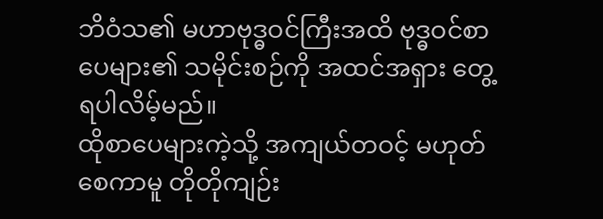ဘိဝံသ၏ မဟာဗုဒ္ဓဝင်ကြီးအထိ ဗုဒ္ဓဝင်စာပေများ၏ သမိုင်းစဉ်ကို အထင်အရှား တွေ့ရပါလိမ့်မည်။
ထိုစာပေများကဲ့သို့ အကျယ်တဝင့် မဟုတ်စေကာမူ တိုတိုကျဉ်း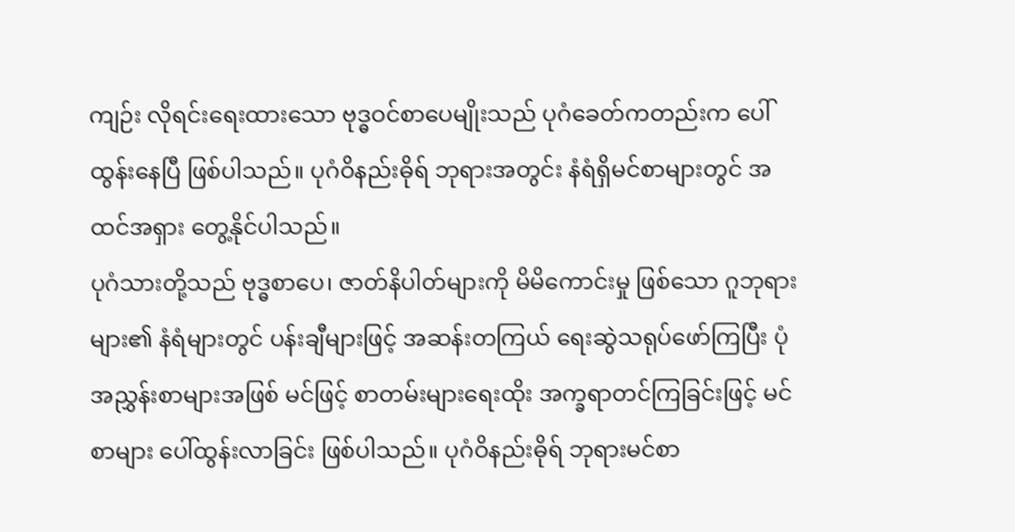ကျဉ်း လိုရင်းရေးထားသော ဗုဒ္ဓဝင်စာပေမျိုးသည် ပုဂံခေတ်ကတည်းက ပေါ်ထွန်းနေပြီ ဖြစ်ပါသည်။ ပုဂံဝိနည်းဓိုရ် ဘုရားအတွင်း နံရံရှိမင်စာများတွင် အထင်အရှား တွေ့နိုင်ပါသည်။
ပုဂံသားတို့သည် ဗုဒ္ဓစာပေ၊ ဇာတ်နိပါတ်များကို မိမိကောင်းမှု ဖြစ်သော ဂူဘုရားများ၏ နံရံများတွင် ပန်းချီများဖြင့် အဆန်းတကြယ် ရေးဆွဲသရုပ်ဖော်ကြပြီး ပုံအညွှန်းစာများအဖြစ် မင်ဖြင့် စာတမ်းများရေးထိုး အက္ခရာတင်ကြခြင်းဖြင့် မင်စာများ ပေါ်ထွန်းလာခြင်း ဖြစ်ပါသည်။ ပုဂံဝိနည်းဓိုရ် ဘုရားမင်စာ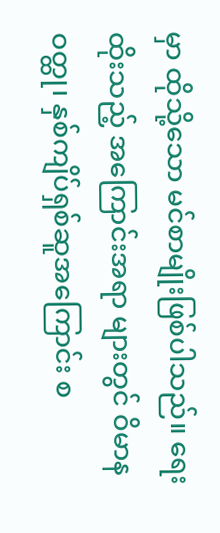မှာ ထိုသို့သော မင်စာမျိုးဖြစ်ပါသည်။ ရေးထိုးသည့် အကြောင်းအရာ များတွင် ဝိမာနဝတ္ထု၊ နှစ်ကျိပ်ရှစ်ဆူအကြောင်း စ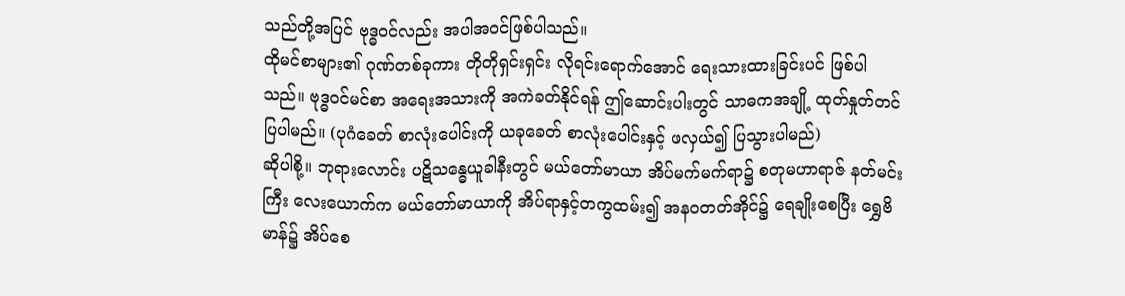သည်တို့အပြင် ဗုဒ္ဓဝင်လည်း အပါအဝင်ဖြစ်ပါသည်။
ထိုမင်စာများ၏ ဂုဏ်တစ်ခုကား တိုတိုရှင်းရှင်း လိုရင်းရောက်အောင် ရေးသားထားခြင်းပင် ဖြစ်ပါသည်။ ဗုဒ္ဓဝင်မင်စာ အရေးအသားကို အကဲခတ်နိုင်ရန် ဤဆောင်းပါးတွင် သာဓကအချို့ ထုတ်နှုတ်တင်ပြပါမည်။ (ပုဂံခေတ် စာလုံးပေါင်းကို ယခုခေတ် စာလုံးပေါင်းနှင့် ဖလှယ်၍ ပြသွားပါမည်)
ဆိုပါစို့။ ဘုရားလောင်း ပဋိသန္ဓေယူခါနီးတွင် မယ်တော်မာယာ အိပ်မက်မက်ရာ၌ စတုမဟာရာဇ် နတ်မင်းကြီး လေးယောက်က မယ်တော်မာယာကို အိပ်ရာနှင့်တကွထမ်း၍ အနဝတတ်အိုင်၌ ရေချိုးစေပြီး ရွှေဗိမာန်၌ အိပ်စေ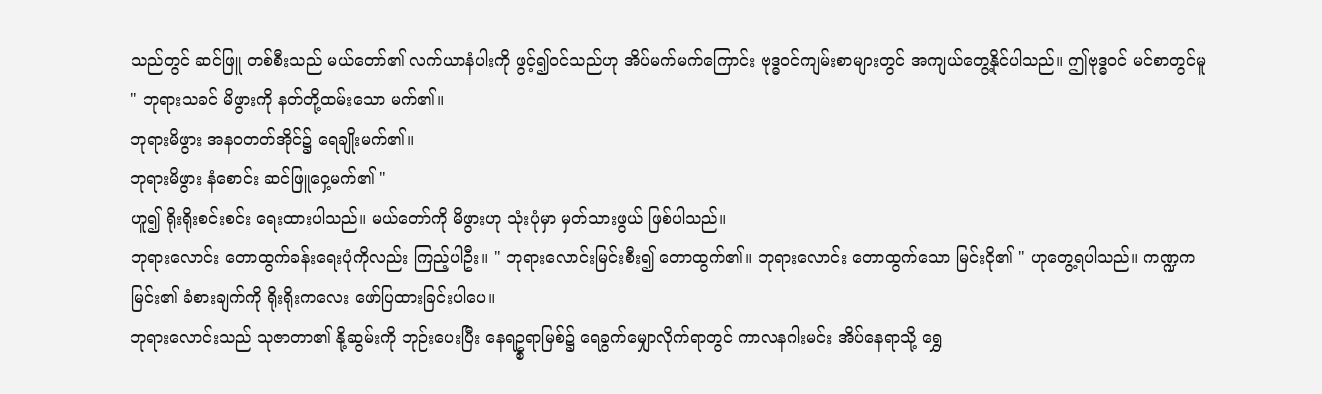သည်တွင် ဆင်ဖြူ တစ်စီးသည် မယ်တော်၏ လက်ယာနံပါးကို ဖွင့်၍ဝင်သည်ဟု အိပ်မက်မက်ကြောင်း ဗုဒ္ဓဝင်ကျမ်းစာများတွင် အကျယ်တွေ့နိုင်ပါသည်။ ဤဗုဒ္ဓဝင် မင်စာတွင်မူ
" ဘုရားသခင် မိဖွားကို နတ်တို့ထမ်းသော မက်၏။
ဘုရားမိဖွား အနဝတတ်အိုင်၌ ရေချိုးမက်၏။
ဘုရားမိဖွား နံစောင်း ဆင်ဖြူဝှေ့မက်၏ "
ဟူ၍ ရိုးရိုးစင်းစင်း ရေးထားပါသည်။ မယ်တော်ကို မိဖွားဟု သုံးပုံမှာ မှတ်သားဖွယ် ဖြစ်ပါသည်။
ဘုရားလောင်း တောထွက်ခန်းရေးပုံကိုလည်း ကြည့်ပါဦး။ " ဘုရားလောင်းမြင်းစီး၍ တောထွက်၏။ ဘုရားလောင်း တောထွက်သော မြင်းငို၏ " ဟုတွေ့ရပါသည်။ ကဏ္ဍက မြင်း၏ ခံစားချက်ကို ရိုးရိုးကလေး ဖော်ပြထားခြင်းပါပေ။
ဘုရားလောင်းသည် သုဇာတာ၏ နို့ဆွမ်းကို ဘုဉ်းပေးပြီး နေရဥ္စရာမြစ်၌ ရေခွက်မျှောလိုက်ရာတွင် ကာလနဂါးမင်း အိပ်နေရာသို့ ရွှေ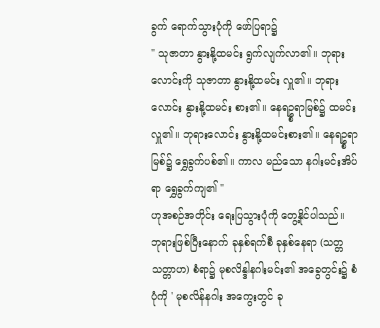ခွက် ရောက်သွားပုံကို ဖော်ပြရာ၌
" သုဇာတာ နွားနို့ထမင်း ရွက်လျက်လာ၏။ ဘုရားလောင်းကို သုဇာတာ နွားနို့ထမင်း လှူ၏။ ဘုရားလောင်း နွားနို့ထမင်း စား၏။ နေရဥ္စရာမြစ်၌ ထမင်းလှူ၏။ ဘုရားလောင်း နွားနို့ထမင်းစား၏။ နေရဥ္စရာမြစ်၌ ရွှေခွက်ပစ်၏။ ကာလ မည်သော နဂါးမင်းအိပ်ရာ ရွှေခွက်ကျ၏ "
ဟုအစဉ်အတိုင်း ရေးပြသွားပုံကို တွေ့နိုင်ပါသည်။
ဘုရားဖြစ်ပြီးနောက် ခုနှစ်ရက်စီ ခုနှစ်နေရာ (သတ္တသတ္တာဟ) စံရာ၌ မုစလိန္ဒါနဂါးမင်း၏ အခွေတွင်း၌ စံပုံကို ' မုစလိန်နဂါး အကွေးတွင် ခု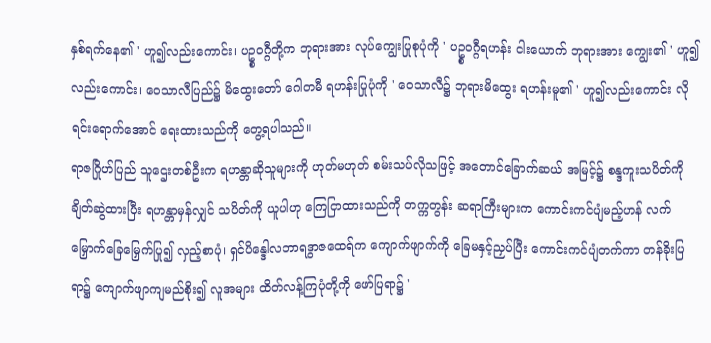နှစ်ရက်နေ၏ ' ဟူ၍လည်းကောင်း၊ ပဥ္စဝဂ္ဂီတို့က ဘုရားအား လုပ်ကျွေးပြုစုပုံကို ' ပဥ္စဝဂ္ဂီရဟန်း ငါးယောက် ဘုရားအား ကျွေး၏ ' ဟူ၍လည်းကောင်း၊ ဝေသာလီပြည်၌ မိထွေးတော် ဂေါတမီ ရဟန်းပြုပုံကို ' ဝေသာလီ၌ ဘုရားမိထွေး ရဟန်းမူ၏ ' ဟူ၍လည်းကောင်း လိုရင်းရောက်အောင် ရေးထားသည်ကို တွေ့ရပါသည်။
ရာဇဂြိုဟ်ပြည် သူဌေးတစ်ဦးက ရဟန္တာဆိုသူများကို ဟုတ်မဟုတ် စမ်းသပ်လိုသဖြင့် အတောင်ခြောက်ဆယ် အမြင့်၌ စန္ဒကူးသပိတ်ကို ချိတ်ဆွဲထားပြီး ရဟန္တာမှန်လျှင် သပိတ်ကို ယူပါဟု ကြေငြာထားသည်ကို တက္ကတွန်း ဆရာကြီးများက ကောင်းကင်ပျံမည့်ဟန် လက်မြှောက်ခြေမြှေက်ပြု၍ လှည့်စာပုံ၊ ရှင်ပိန္ဒေါလဘာရဒွာဇထေရ်က ကျောက်ဖျာက်ကို ခြေမနှင့်ညှပ်ပြီး ကောင်းကင်ပျံတက်ကာ တန်ခိုးပြရာ၌ ကျောက်ဖျာကျမည်စိုး၍ လူအများ ထိတ်လန့်ကြပုံတို့ကို ဖော်ပြရာ၌ '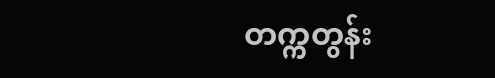တက္ကတွန်း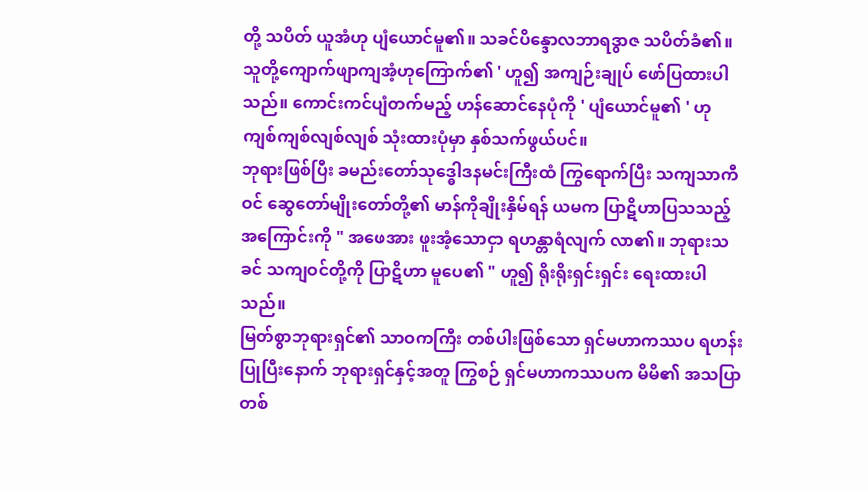တို့ သပိတ် ယူအံဟု ပျံယောင်မူ၏။ သခင်ပိန္ဒောလဘာရဒွာဇ သပိတ်ခံ၏။ သူတို့ကျောက်ဖျာကျအံ့ဟုကြောက်၏ ' ဟူ၍ အကျဉ်းချုပ် ဖော်ပြထားပါသည်။ ကောင်းကင်ပျံတက်မည့် ဟန်ဆောင်နေပုံကို ' ပျံယောင်မူ၏ ' ဟု ကျစ်ကျစ်လျစ်လျစ် သုံးထားပုံမှာ နှစ်သက်ဖွယ်ပင်။
ဘုရားဖြစ်ပြီး ခမည်းတော်သုဒ္ဓေါဒနမင်းကြီးထံ ကြွရောက်ပြီး သကျသာကီဝင် ဆွေတော်မျိုးတော်တို့၏ မာန်ကိုချိုးနှိမ်ရန် ယမက ပြာဋိဟာပြသသည့် အကြောင်းကို " အဖေအား ဖူးအံ့သောငှာ ရဟန္တာရံလျက် လာ၏။ ဘုရားသခင် သကျဝင်တို့ကို ပြာဋိဟာ မူပေ၏ " ဟူ၍ ရိုးရိုးရှင်းရှင်း ရေးထားပါသည်။
မြတ်စွာဘုရားရှင်၏ သာဝကကြီး တစ်ပါးဖြစ်သော ရှင်မဟာကဿပ ရဟန်းပြုပြီးနောက် ဘုရားရှင်နှင့်အတူ ကြွစဉ် ရှင်မဟာကဿပက မိမိ၏ အသပြာတစ်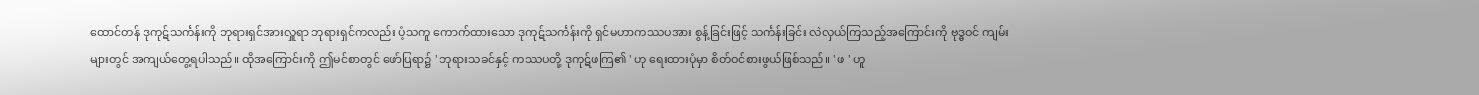ထောင်တန် ဒုကုဋ်သင်္ကန်းကို ဘုရားရှင်အားလှူရာ ဘုရားရှင်ကလည်း ပံ့သကူ ကောက်ထားသော ဒုကုဋ်သင်္ကန်းကို ရှင်မဟာကဿပအား စွန့်ခြင်းဖြင့် သင်္ကန်းခြင်း လဲလှယ်ကြသည့်အကြောင်းကို ဗုဒ္ဓဝင် ကျမ်းများတွင် အကျယ်တွေ့ရပါသည်။ ထိုအကြောင်းကို ဤမင်စာတွင် ဖော်ပြရာ၌ ' ဘုရားသခင်နှင့် ကဿပတို့ ဒုကုဋ်ဖကြ၏ ' ဟု ရေးထားပုံမှာ စိတ်ဝင်စားဖွယ်ဖြစ်သည်။ ' ဖ ' ဟူ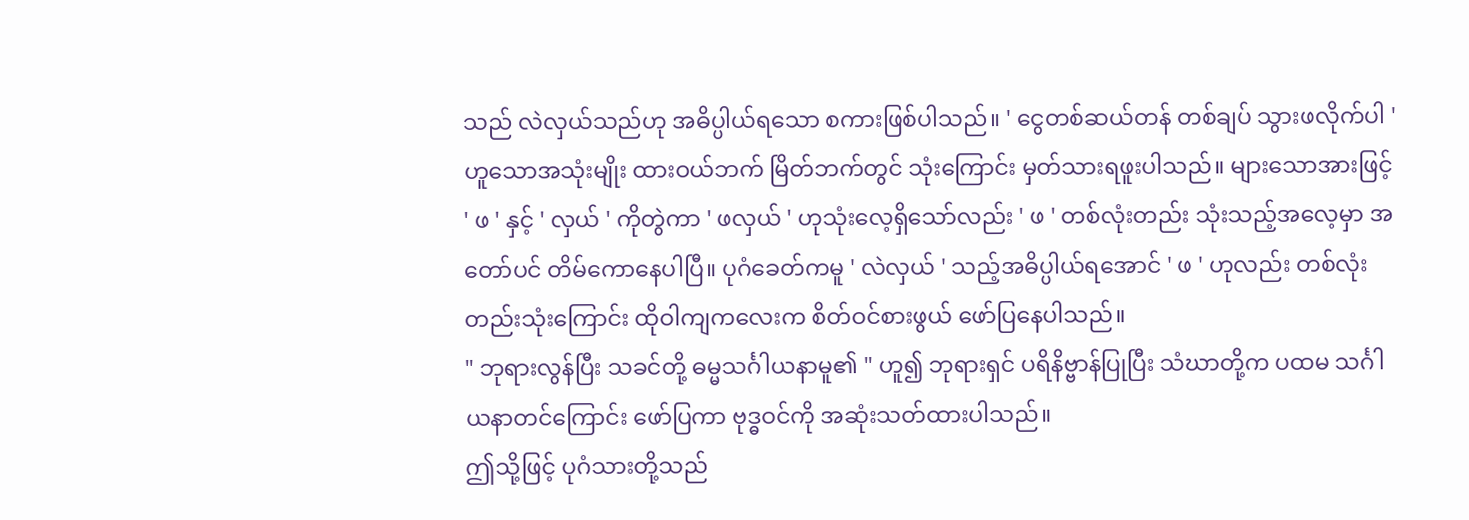သည် လဲလှယ်သည်ဟု အဓိပ္ပါယ်ရသော စကားဖြစ်ပါသည်။ ' ငွေတစ်ဆယ်တန် တစ်ချပ် သွားဖလိုက်ပါ ' ဟူသောအသုံးမျိုး ထားဝယ်ဘက် မြိတ်ဘက်တွင် သုံးကြောင်း မှတ်သားရဖူးပါသည်။ များသောအားဖြင့် ' ဖ ' နှင့် ' လှယ် ' ကိုတွဲကာ ' ဖလှယ် ' ဟုသုံးလေ့ရှိသော်လည်း ' ဖ ' တစ်လုံးတည်း သုံးသည့်အလေ့မှာ အတော်ပင် တိမ်ကောနေပါပြီ။ ပုဂံခေတ်ကမူ ' လဲလှယ် ' သည့်အဓိပ္ပါယ်ရအောင် ' ဖ ' ဟုလည်း တစ်လုံးတည်းသုံးကြောင်း ထိုဝါကျကလေးက စိတ်ဝင်စားဖွယ် ဖော်ပြနေပါသည်။
" ဘုရားလွန်ပြီး သခင်တို့ ဓမ္မသင်္ဂါယနာမူ၏ " ဟူ၍ ဘုရားရှင် ပရိနိဗ္ဗာန်ပြုပြီး သံဃာတို့က ပထမ သင်္ဂါယနာတင်ကြောင်း ဖော်ပြကာ ဗုဒ္ဓဝင်ကို အဆုံးသတ်ထားပါသည်။
ဤသို့ဖြင့် ပုဂံသားတို့သည်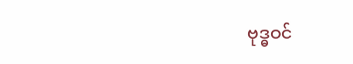ဗုဒ္ဓဝင်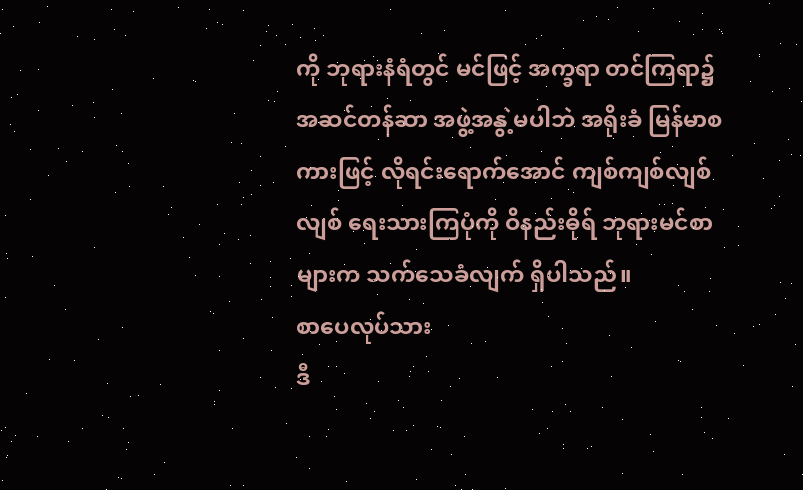ကို ဘုရားနံရံတွင် မင်ဖြင့် အက္ခရာ တင်ကြရာ၌ အဆင်တန်ဆာ အဖွဲ့အနွဲ့မပါဘဲ အရိုးခံ မြန်မာစကားဖြင့် လိုရင်းရောက်အောင် ကျစ်ကျစ်လျစ်လျစ် ရေးသားကြပုံကို ဝိနည်းဓိုရ် ဘုရားမင်စာများက သက်သေခံလျက် ရှိပါသည်။
စာပေလုပ်သား
ဒီ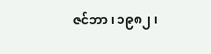ဇင်ဘာ ၊ ၁၉၈၂ ၊